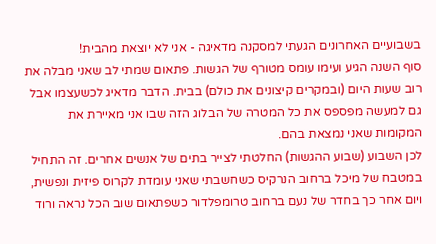בשבועיים האחרונים הגעתי למסקנה מדאיגה - אני לא יוצאת מהבית!
סוף השנה הגיע ועימו עומס מטורף של הגשות. פתאום שמתי לב שאני מבלה את רוב שעות היום (ובמקרים קיצונים את כולם) בבית. הדבר מדאיג לכשעצמו אבל גם למעשה מפספס את כל המטרה של הבלוג הזה שבו אני מאיירת את המקומות שאני נמצאת בהם.
לכן השבוע (שבוע ההגשות) החלטתי לצייר בתים של אנשים אחרים. זה התחיל במטבח של מיכל ברחוב הנרקיס כשחשבתי שאני עומדת לקרוס פיזית ונפשית, ויום אחר כך בחדר של נעם ברחוב טרומפלדור כשפתאום שוב הכל נראה ורוד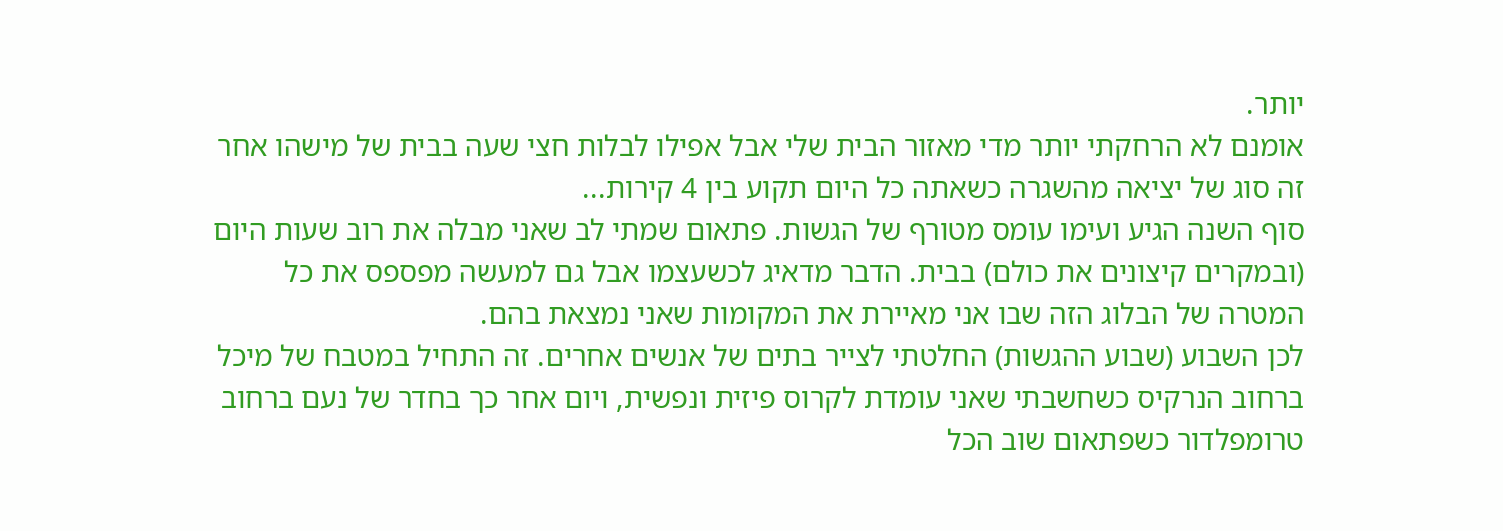יותר.
אומנם לא הרחקתי יותר מדי מאזור הבית שלי אבל אפילו לבלות חצי שעה בבית של מישהו אחר זה סוג של יציאה מהשגרה כשאתה כל היום תקוע בין 4 קירות...
סוף השנה הגיע ועימו עומס מטורף של הגשות. פתאום שמתי לב שאני מבלה את רוב שעות היום (ובמקרים קיצונים את כולם) בבית. הדבר מדאיג לכשעצמו אבל גם למעשה מפספס את כל המטרה של הבלוג הזה שבו אני מאיירת את המקומות שאני נמצאת בהם.
לכן השבוע (שבוע ההגשות) החלטתי לצייר בתים של אנשים אחרים. זה התחיל במטבח של מיכל ברחוב הנרקיס כשחשבתי שאני עומדת לקרוס פיזית ונפשית, ויום אחר כך בחדר של נעם ברחוב טרומפלדור כשפתאום שוב הכל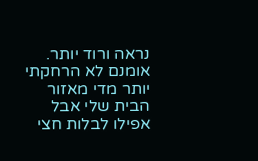נראה ורוד יותר.
אומנם לא הרחקתי יותר מדי מאזור הבית שלי אבל אפילו לבלות חצי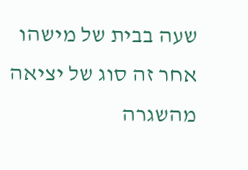שעה בבית של מישהו אחר זה סוג של יציאה מהשגרה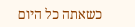כשאתה כל היום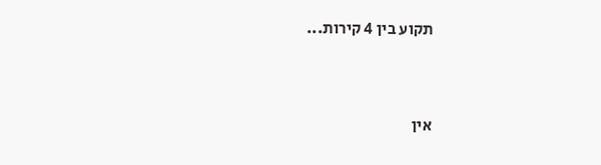תקוע בין 4 קירות...


אין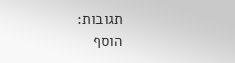תגובות:
הוסף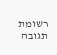רשומת תגובה